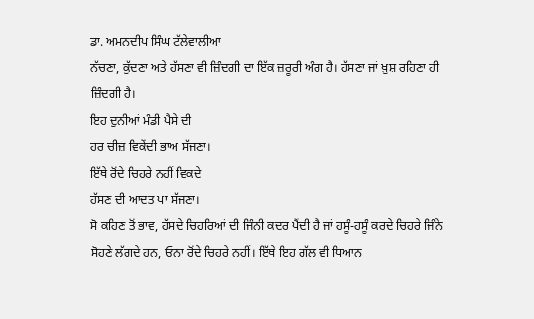ਡਾ. ਅਮਨਦੀਪ ਸਿੰਘ ਟੱਲੇਵਾਲੀਆ
ਨੱਚਣਾ, ਕੁੱਦਣਾ ਅਤੇ ਹੱਸਣਾ ਵੀ ਜ਼ਿੰਦਗੀ ਦਾ ਇੱਕ ਜ਼ਰੂਰੀ ਅੰਗ ਹੈ। ਹੱਸਣਾ ਜਾਂ ਖ਼ੁਸ਼ ਰਹਿਣਾ ਹੀ ਜ਼ਿੰਦਗੀ ਹੈ।
ਇਹ ਦੁਨੀਆਂ ਮੰਡੀ ਪੈਸੇ ਦੀ
ਹਰ ਚੀਜ਼ ਵਿਕੇਂਦੀ ਭਾਅ ਸੱਜਣਾ।
ਇੱਥੇ ਰੋਂਦੇ ਚਿਹਰੇ ਨਹੀਂ ਵਿਕਦੇ
ਹੱਸਣ ਦੀ ਆਦਤ ਪਾ ਸੱਜਣਾ।
ਸੋ ਕਹਿਣ ਤੋਂ ਭਾਵ, ਹੱਸਦੇ ਚਿਹਰਿਆਂ ਦੀ ਜਿੰਨੀ ਕਦਰ ਪੈਂਦੀ ਹੈ ਜਾਂ ਹਸੂੰ-ਹਸੂੰ ਕਰਦੇ ਚਿਹਰੇ ਜਿੰਨੇ ਸੋਹਣੇ ਲੱਗਦੇ ਹਨ, ਓਨਾ ਰੋਂਦੇ ਚਿਹਰੇ ਨਹੀਂ। ਇੱਥੇ ਇਹ ਗੱਲ ਵੀ ਧਿਆਨ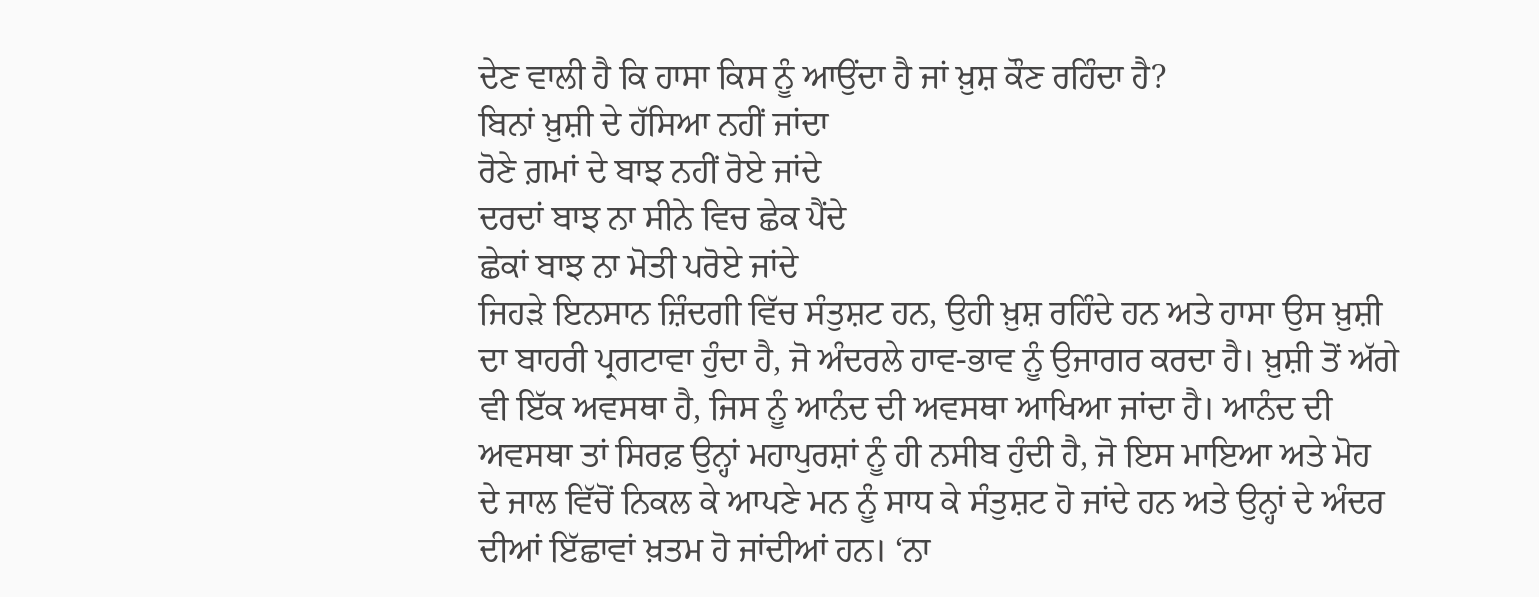ਦੇਣ ਵਾਲੀ ਹੈ ਕਿ ਹਾਸਾ ਕਿਸ ਨੂੰ ਆਉਂਦਾ ਹੈ ਜਾਂ ਖ਼ੁਸ਼ ਕੌਣ ਰਹਿੰਦਾ ਹੈ?
ਬਿਨਾਂ ਖ਼ੁਸ਼ੀ ਦੇ ਹੱਸਿਆ ਨਹੀਂ ਜਾਂਦਾ
ਰੋਣੇ ਗ਼ਮਾਂ ਦੇ ਬਾਝ ਨਹੀਂ ਰੋਏ ਜਾਂਦੇ
ਦਰਦਾਂ ਬਾਝ ਨਾ ਸੀਨੇ ਵਿਚ ਛੇਕ ਪੈਂਦੇ
ਛੇਕਾਂ ਬਾਝ ਨਾ ਮੋਤੀ ਪਰੋਏ ਜਾਂਦੇ
ਜਿਹੜੇ ਇਨਸਾਨ ਜ਼ਿੰਦਗੀ ਵਿੱਚ ਸੰਤੁਸ਼ਟ ਹਨ, ਉਹੀ ਖ਼ੁਸ਼ ਰਹਿੰਦੇ ਹਨ ਅਤੇ ਹਾਸਾ ਉਸ ਖ਼ੁਸ਼ੀ ਦਾ ਬਾਹਰੀ ਪ੍ਰਗਟਾਵਾ ਹੁੰਦਾ ਹੈ, ਜੋ ਅੰਦਰਲੇ ਹਾਵ-ਭਾਵ ਨੂੰ ਉਜਾਗਰ ਕਰਦਾ ਹੈ। ਖ਼ੁਸ਼ੀ ਤੋਂ ਅੱਗੇ ਵੀ ਇੱਕ ਅਵਸਥਾ ਹੈ, ਜਿਸ ਨੂੰ ਆਨੰਦ ਦੀ ਅਵਸਥਾ ਆਖਿਆ ਜਾਂਦਾ ਹੈ। ਆਨੰਦ ਦੀ ਅਵਸਥਾ ਤਾਂ ਸਿਰਫ਼ ਉਨ੍ਹਾਂ ਮਹਾਪੁਰਸ਼ਾਂ ਨੂੰ ਹੀ ਨਸੀਬ ਹੁੰਦੀ ਹੈ, ਜੋ ਇਸ ਮਾਇਆ ਅਤੇ ਮੋਹ ਦੇ ਜਾਲ ਵਿੱਚੋਂ ਨਿਕਲ ਕੇ ਆਪਣੇ ਮਨ ਨੂੰ ਸਾਧ ਕੇ ਸੰਤੁਸ਼ਟ ਹੋ ਜਾਂਦੇ ਹਨ ਅਤੇ ਉਨ੍ਹਾਂ ਦੇ ਅੰਦਰ ਦੀਆਂ ਇੱਛਾਵਾਂ ਖ਼ਤਮ ਹੋ ਜਾਂਦੀਆਂ ਹਨ। ‘ਨਾ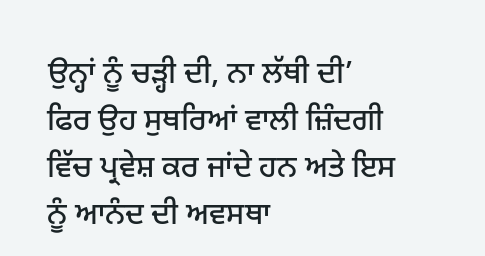ਉਨ੍ਹਾਂ ਨੂੰ ਚੜ੍ਹੀ ਦੀ, ਨਾ ਲੱਥੀ ਦੀ’ ਫਿਰ ਉਹ ਸੁਥਰਿਆਂ ਵਾਲੀ ਜ਼ਿੰਦਗੀ ਵਿੱਚ ਪ੍ਰਵੇਸ਼ ਕਰ ਜਾਂਦੇ ਹਨ ਅਤੇ ਇਸ ਨੂੰ ਆਨੰਦ ਦੀ ਅਵਸਥਾ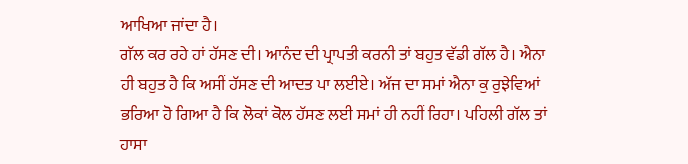ਆਖਿਆ ਜਾਂਦਾ ਹੈ।
ਗੱਲ ਕਰ ਰਹੇ ਹਾਂ ਹੱਸਣ ਦੀ। ਆਨੰਦ ਦੀ ਪ੍ਰਾਪਤੀ ਕਰਨੀ ਤਾਂ ਬਹੁਤ ਵੱਡੀ ਗੱਲ ਹੈ। ਐਨਾ ਹੀ ਬਹੁਤ ਹੈ ਕਿ ਅਸੀਂ ਹੱਸਣ ਦੀ ਆਦਤ ਪਾ ਲਈਏ। ਅੱਜ ਦਾ ਸਮਾਂ ਐਨਾ ਕੁ ਰੁਝੇਵਿਆਂ ਭਰਿਆ ਹੋ ਗਿਆ ਹੈ ਕਿ ਲੋਕਾਂ ਕੋਲ ਹੱਸਣ ਲਈ ਸਮਾਂ ਹੀ ਨਹੀਂ ਰਿਹਾ। ਪਹਿਲੀ ਗੱਲ ਤਾਂ ਹਾਸਾ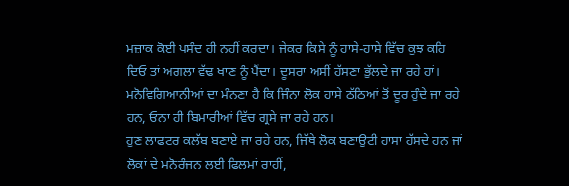ਮਜ਼ਾਕ ਕੋਈ ਪਸੰਦ ਹੀ ਨਹੀਂ ਕਰਦਾ। ਜੇਕਰ ਕਿਸੇ ਨੂੰ ਹਾਸੇ-ਹਾਸੇ ਵਿੱਚ ਕੁਝ ਕਹਿ ਦਿਓ ਤਾਂ ਅਗਲਾ ਵੱਢ ਖਾਣ ਨੂੰ ਪੈਂਦਾ। ਦੂਸਰਾ ਅਸੀਂ ਹੱਸਣਾ ਭੁੱਲਦੇ ਜਾ ਰਹੇ ਹਾਂ। ਮਨੋਵਿਗਿਆਨੀਆਂ ਦਾ ਮੰਨਣਾ ਹੈ ਕਿ ਜਿੰਨਾ ਲੋਕ ਹਾਸੇ ਠੱਠਿਆਂ ਤੋਂ ਦੂਰ ਹੁੰਦੇ ਜਾ ਰਹੇ ਹਨ, ਓਨਾ ਹੀ ਬਿਮਾਰੀਆਂ ਵਿੱਚ ਗ੍ਰਸੇ ਜਾ ਰਹੇ ਹਨ।
ਹੁਣ ਲਾਫਟਰ ਕਲੱਬ ਬਣਾਏ ਜਾ ਰਹੇ ਹਨ, ਜਿੱਥੇ ਲੋਕ ਬਣਾਉਟੀ ਹਾਸਾ ਹੱਸਦੇ ਹਨ ਜਾਂ ਲੋਕਾਂ ਦੇ ਮਨੋਰੰਜਨ ਲਈ ਫਿਲਮਾਂ ਰਾਹੀਂ,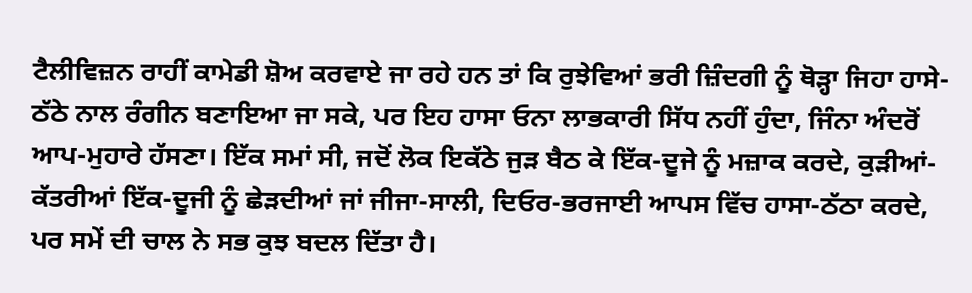ਟੈਲੀਵਿਜ਼ਨ ਰਾਹੀਂ ਕਾਮੇਡੀ ਸ਼ੋਅ ਕਰਵਾਏ ਜਾ ਰਹੇ ਹਨ ਤਾਂ ਕਿ ਰੁਝੇਵਿਆਂ ਭਰੀ ਜ਼ਿੰਦਗੀ ਨੂੰ ਥੋੜ੍ਹਾ ਜਿਹਾ ਹਾਸੇ-ਠੱਠੇ ਨਾਲ ਰੰਗੀਨ ਬਣਾਇਆ ਜਾ ਸਕੇ, ਪਰ ਇਹ ਹਾਸਾ ਓਨਾ ਲਾਭਕਾਰੀ ਸਿੱਧ ਨਹੀਂ ਹੁੰਦਾ, ਜਿੰਨਾ ਅੰਦਰੋਂ ਆਪ-ਮੁਹਾਰੇ ਹੱਸਣਾ। ਇੱਕ ਸਮਾਂ ਸੀ, ਜਦੋਂ ਲੋਕ ਇਕੱਠੇ ਜੁੜ ਬੈਠ ਕੇ ਇੱਕ-ਦੂਜੇ ਨੂੰ ਮਜ਼ਾਕ ਕਰਦੇ, ਕੁੜੀਆਂ-ਕੱਤਰੀਆਂ ਇੱਕ-ਦੂਜੀ ਨੂੰ ਛੇੜਦੀਆਂ ਜਾਂ ਜੀਜਾ-ਸਾਲੀ, ਦਿਓਰ-ਭਰਜਾਈ ਆਪਸ ਵਿੱਚ ਹਾਸਾ-ਠੱਠਾ ਕਰਦੇ, ਪਰ ਸਮੇਂ ਦੀ ਚਾਲ ਨੇ ਸਭ ਕੁਝ ਬਦਲ ਦਿੱਤਾ ਹੈ।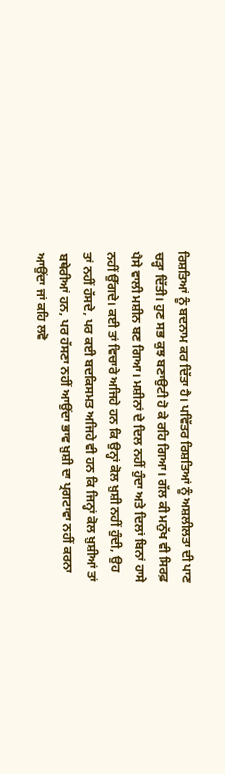ਰਿਸ਼ਤਿਆਂ ਨੂੰ ਬਦਨਾਮ ਕਰ ਦਿੱਤਾ ਹੈ। ਪਵਿੱਤਰ ਰਿਸ਼ਤਿਆਂ ਨੂੰ ਅਸ਼ਲੀਲਤਾ ਦੀ ਪਾਣ ਚੜ੍ਹਾ ਦਿੱਤੀ। ਹੁਣ ਸਭ ਕੁਝ ਬਣਾਉਟੀ ਹੋ ਕੇ ਰਹਿ ਗਿਆ। ਗੱਲ ਕੀ ਮਨੁੱਖ ਵੀ ਸਿਰਫ਼ ਪੈਸੇ ਵਾਲੀ ਮਸ਼ੀਨ ਬਣ ਗਿਆ। ਮਸ਼ੀਨਾਂ ਦੇ ਦਿਲ ਨਹੀਂ ਹੁੰਦਾ ਅਤੇ ਦਿਲਾਂ ਬਿਨਾਂ ਹਾਸੇ ਨਹੀਂ ਉੱਗਦੇ। ਕਈ ਤਾਂ ਵਿਚਾਰੇ ਅਜਿਹੇ ਹਨ ਕਿ ਉਨ੍ਹਾਂ ਕੋਲ ਖ਼ੁਸ਼ੀ ਨਹੀਂ ਹੁੰਦੀ, ਉਹ ਤਾਂ ਨਹੀਂ ਹੱਸਦੇ, ਪਰ ਕਈ ਬਦਕਿਸਮਤ ਅਜਿਹੇ ਵੀ ਹਨ ਕਿ ਜਿਨ੍ਹਾਂ ਕੋਲ ਖ਼ੁਸ਼ੀਆਂ ਤਾਂ ਬਥੇਰੀਆਂ ਹਨ, ਪਰ ਹੱਸਣਾ ਨਹੀਂ ਆਉਂਦਾ ਭਾਵ ਖ਼ੁਸ਼ੀ ਦਾ ਪ੍ਰਗਟਾਵਾ ਨਹੀਂ ਕਰਨਾ ਆਉਂਦਾ ਜਾਂ ਕਹਿ ਲਵੋ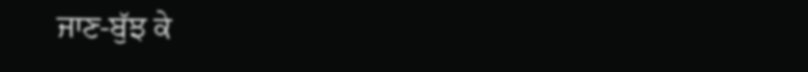ਜਾਣ-ਬੁੱਝ ਕੇ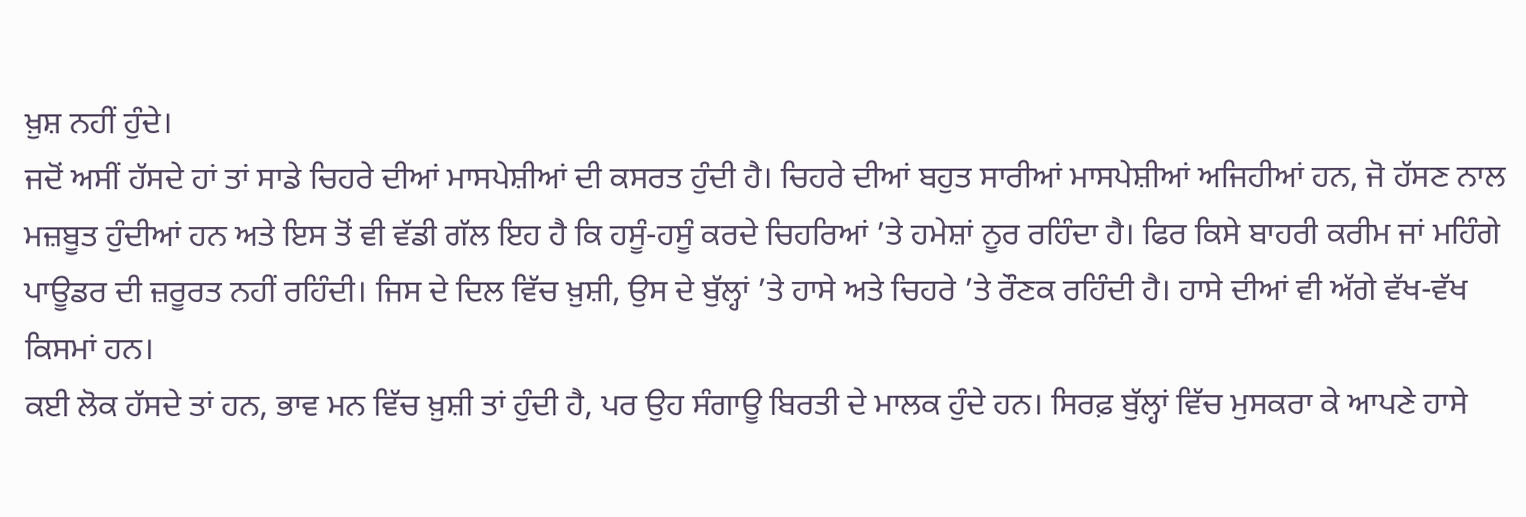ਖ਼ੁਸ਼ ਨਹੀਂ ਹੁੰਦੇ।
ਜਦੋਂ ਅਸੀਂ ਹੱਸਦੇ ਹਾਂ ਤਾਂ ਸਾਡੇ ਚਿਹਰੇ ਦੀਆਂ ਮਾਸਪੇਸ਼ੀਆਂ ਦੀ ਕਸਰਤ ਹੁੰਦੀ ਹੈ। ਚਿਹਰੇ ਦੀਆਂ ਬਹੁਤ ਸਾਰੀਆਂ ਮਾਸਪੇਸ਼ੀਆਂ ਅਜਿਹੀਆਂ ਹਨ, ਜੋ ਹੱਸਣ ਨਾਲ ਮਜ਼ਬੂਤ ਹੁੰਦੀਆਂ ਹਨ ਅਤੇ ਇਸ ਤੋਂ ਵੀ ਵੱਡੀ ਗੱਲ ਇਹ ਹੈ ਕਿ ਹਸੂੰ-ਹਸੂੰ ਕਰਦੇ ਚਿਹਰਿਆਂ ’ਤੇ ਹਮੇਸ਼ਾਂ ਨੂਰ ਰਹਿੰਦਾ ਹੈ। ਫਿਰ ਕਿਸੇ ਬਾਹਰੀ ਕਰੀਮ ਜਾਂ ਮਹਿੰਗੇ ਪਾਊਡਰ ਦੀ ਜ਼ਰੂਰਤ ਨਹੀਂ ਰਹਿੰਦੀ। ਜਿਸ ਦੇ ਦਿਲ ਵਿੱਚ ਖ਼ੁਸ਼ੀ, ਉਸ ਦੇ ਬੁੱਲ੍ਹਾਂ ’ਤੇ ਹਾਸੇ ਅਤੇ ਚਿਹਰੇ ’ਤੇ ਰੌਣਕ ਰਹਿੰਦੀ ਹੈ। ਹਾਸੇ ਦੀਆਂ ਵੀ ਅੱਗੇ ਵੱਖ-ਵੱਖ ਕਿਸਮਾਂ ਹਨ।
ਕਈ ਲੋਕ ਹੱਸਦੇ ਤਾਂ ਹਨ, ਭਾਵ ਮਨ ਵਿੱਚ ਖ਼ੁਸ਼ੀ ਤਾਂ ਹੁੰਦੀ ਹੈ, ਪਰ ਉਹ ਸੰਗਾਊ ਬਿਰਤੀ ਦੇ ਮਾਲਕ ਹੁੰਦੇ ਹਨ। ਸਿਰਫ਼ ਬੁੱਲ੍ਹਾਂ ਵਿੱਚ ਮੁਸਕਰਾ ਕੇ ਆਪਣੇ ਹਾਸੇ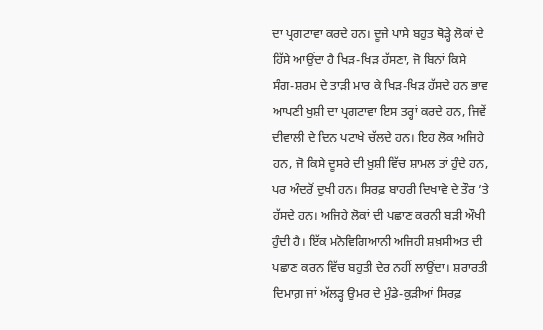ਦਾ ਪ੍ਰਗਟਾਵਾ ਕਰਦੇ ਹਨ। ਦੂਜੇ ਪਾਸੇ ਬਹੁਤ ਥੋੜ੍ਹੇ ਲੋਕਾਂ ਦੇ ਹਿੱਸੇ ਆਉਂਦਾ ਹੈ ਖਿੜ-ਖਿੜ ਹੱਸਣਾ, ਜੋ ਬਿਨਾਂ ਕਿਸੇ ਸੰਗ-ਸ਼ਰਮ ਦੇ ਤਾੜੀ ਮਾਰ ਕੇ ਖਿੜ-ਖਿੜ ਹੱਸਦੇ ਹਨ ਭਾਵ ਆਪਣੀ ਖੁਸ਼ੀ ਦਾ ਪ੍ਰਗਟਾਵਾ ਇਸ ਤਰ੍ਹਾਂ ਕਰਦੇ ਹਨ, ਜਿਵੇਂ ਦੀਵਾਲੀ ਦੇ ਦਿਨ ਪਟਾਖੇ ਚੱਲਦੇ ਹਨ। ਇਹ ਲੋਕ ਅਜਿਹੇ ਹਨ, ਜੋ ਕਿਸੇ ਦੂਸਰੇ ਦੀ ਖ਼ੁਸ਼ੀ ਵਿੱਚ ਸ਼ਾਮਲ ਤਾਂ ਹੁੰਦੇ ਹਨ, ਪਰ ਅੰਦਰੋਂ ਦੁਖੀ ਹਨ। ਸਿਰਫ਼ ਬਾਹਰੀ ਦਿਖਾਵੇ ਦੇ ਤੌਰ ’ਤੇ ਹੱਸਦੇ ਹਨ। ਅਜਿਹੇ ਲੋਕਾਂ ਦੀ ਪਛਾਣ ਕਰਨੀ ਬੜੀ ਔਖੀ ਹੁੰਦੀ ਹੈ। ਇੱਕ ਮਨੋਵਿਗਿਆਨੀ ਅਜਿਹੀ ਸ਼ਖ਼ਸੀਅਤ ਦੀ ਪਛਾਣ ਕਰਨ ਵਿੱਚ ਬਹੁਤੀ ਦੇਰ ਨਹੀਂ ਲਾਉਂਦਾ। ਸ਼ਰਾਰਤੀ ਦਿਮਾਗ਼ ਜਾਂ ਅੱਲੜ੍ਹ ਉਮਰ ਦੇ ਮੁੰਡੇ-ਕੁੜੀਆਂ ਸਿਰਫ਼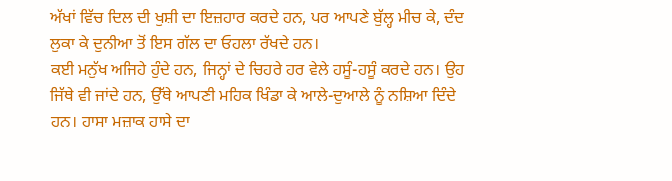ਅੱਖਾਂ ਵਿੱਚ ਦਿਲ ਦੀ ਖੁਸ਼ੀ ਦਾ ਇਜ਼ਹਾਰ ਕਰਦੇ ਹਨ, ਪਰ ਆਪਣੇ ਬੁੱਲ੍ਹ ਮੀਚ ਕੇ, ਦੰਦ ਲੁਕਾ ਕੇ ਦੁਨੀਆ ਤੋਂ ਇਸ ਗੱਲ ਦਾ ਓਹਲਾ ਰੱਖਦੇ ਹਨ।
ਕਈ ਮਨੁੱਖ ਅਜਿਹੇ ਹੁੰਦੇ ਹਨ, ਜਿਨ੍ਹਾਂ ਦੇ ਚਿਹਰੇ ਹਰ ਵੇਲੇ ਹਸੂੰ-ਹਸੂੰ ਕਰਦੇ ਹਨ। ਉਹ ਜਿੱਥੇ ਵੀ ਜਾਂਦੇ ਹਨ, ਉੱਥੇ ਆਪਣੀ ਮਹਿਕ ਖਿੰਡਾ ਕੇ ਆਲੇ-ਦੁਆਲੇ ਨੂੰ ਨਸ਼ਿਆ ਦਿੰਦੇ ਹਨ। ਹਾਸਾ ਮਜ਼ਾਕ ਹਾਸੇ ਦਾ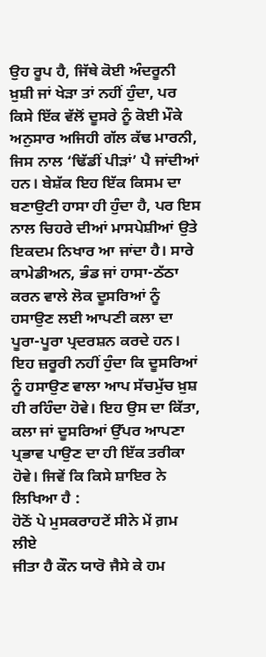ਉਹ ਰੂਪ ਹੈ, ਜਿੱਥੇ ਕੋਈ ਅੰਦਰੂਨੀ ਖ਼ੁਸ਼ੀ ਜਾਂ ਖੇੜਾ ਤਾਂ ਨਹੀਂ ਹੁੰਦਾ, ਪਰ ਕਿਸੇ ਇੱਕ ਵੱਲੋਂ ਦੂਸਰੇ ਨੂੰ ਕੋਈ ਮੌਕੇ ਅਨੁਸਾਰ ਅਜਿਹੀ ਗੱਲ ਕੱਢ ਮਾਰਨੀ, ਜਿਸ ਨਾਲ ‘ਢਿੱਡੀਂ ਪੀੜਾਂ’ ਪੈ ਜਾਂਦੀਆਂ ਹਨ। ਬੇਸ਼ੱਕ ਇਹ ਇੱਕ ਕਿਸਮ ਦਾ ਬਣਾਉਟੀ ਹਾਸਾ ਹੀ ਹੁੰਦਾ ਹੈ, ਪਰ ਇਸ ਨਾਲ ਚਿਹਰੇ ਦੀਆਂ ਮਾਸਪੇਸ਼ੀਆਂ ਉਤੇ ਇਕਦਮ ਨਿਖਾਰ ਆ ਜਾਂਦਾ ਹੈ। ਸਾਰੇ ਕਾਮੇਡੀਅਨ, ਭੰਡ ਜਾਂ ਹਾਸਾ-ਠੱਠਾ ਕਰਨ ਵਾਲੇ ਲੋਕ ਦੂਸਰਿਆਂ ਨੂੰ ਹਸਾਉਣ ਲਈ ਆਪਣੀ ਕਲਾ ਦਾ ਪੂਰਾ-ਪੂਰਾ ਪ੍ਰਦਰਸ਼ਨ ਕਰਦੇ ਹਨ। ਇਹ ਜ਼ਰੂਰੀ ਨਹੀਂ ਹੁੰਦਾ ਕਿ ਦੂਸਰਿਆਂ ਨੂੰ ਹਸਾਉਣ ਵਾਲਾ ਆਪ ਸੱਚਮੁੱਚ ਖ਼ੁਸ਼ ਹੀ ਰਹਿੰਦਾ ਹੋਵੇ। ਇਹ ਉਸ ਦਾ ਕਿੱਤਾ, ਕਲਾ ਜਾਂ ਦੂਸਰਿਆਂ ਉੱਪਰ ਆਪਣਾ ਪ੍ਰਭਾਵ ਪਾਉਣ ਦਾ ਹੀ ਇੱਕ ਤਰੀਕਾ ਹੋਵੇ। ਜਿਵੇਂ ਕਿ ਕਿਸੇ ਸ਼ਾਇਰ ਨੇ ਲਿਖਿਆ ਹੈ :
ਹੋਠੋਂ ਪੇ ਮੁਸਕਰਾਹਟੇਂ ਸੀਨੇ ਮੇਂ ਗ਼ਮ ਲੀਏ
ਜੀਤਾ ਹੈ ਕੌਨ ਯਾਰੋ ਜੈਸੇ ਕੇ ਹਮ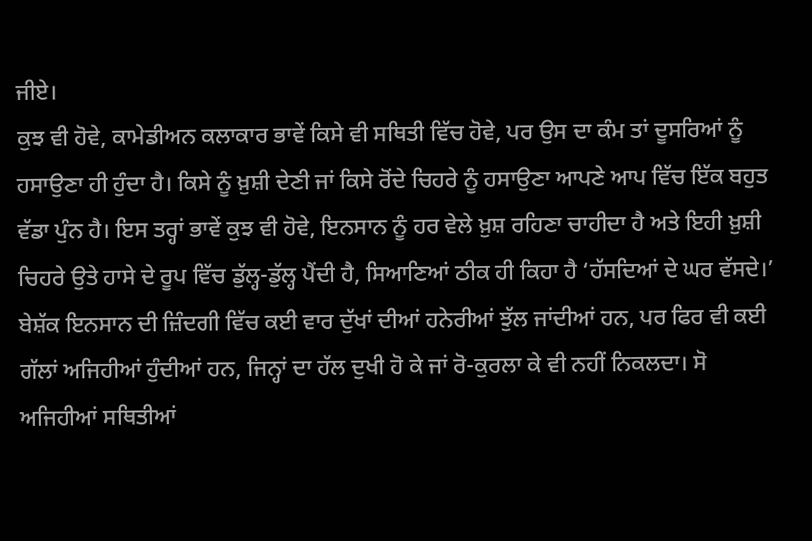ਜੀਏ।
ਕੁਝ ਵੀ ਹੋਵੇ, ਕਾਮੇਡੀਅਨ ਕਲਾਕਾਰ ਭਾਵੇਂ ਕਿਸੇ ਵੀ ਸਥਿਤੀ ਵਿੱਚ ਹੋਵੇ, ਪਰ ਉਸ ਦਾ ਕੰਮ ਤਾਂ ਦੂਸਰਿਆਂ ਨੂੰ ਹਸਾਉਣਾ ਹੀ ਹੁੰਦਾ ਹੈ। ਕਿਸੇ ਨੂੰ ਖ਼ੁਸ਼ੀ ਦੇਣੀ ਜਾਂ ਕਿਸੇ ਰੋਂਦੇ ਚਿਹਰੇ ਨੂੰ ਹਸਾਉਣਾ ਆਪਣੇ ਆਪ ਵਿੱਚ ਇੱਕ ਬਹੁਤ ਵੱਡਾ ਪੁੰਨ ਹੈ। ਇਸ ਤਰ੍ਹਾਂ ਭਾਵੇਂ ਕੁਝ ਵੀ ਹੋਵੇ, ਇਨਸਾਨ ਨੂੰ ਹਰ ਵੇਲੇ ਖ਼ੁਸ਼ ਰਹਿਣਾ ਚਾਹੀਦਾ ਹੈ ਅਤੇ ਇਹੀ ਖ਼ੁਸ਼ੀ ਚਿਹਰੇ ਉਤੇ ਹਾਸੇ ਦੇ ਰੂਪ ਵਿੱਚ ਡੁੱਲ੍ਹ-ਡੁੱਲ੍ਹ ਪੈਂਦੀ ਹੈ, ਸਿਆਣਿਆਂ ਠੀਕ ਹੀ ਕਿਹਾ ਹੈ ‘ਹੱਸਦਿਆਂ ਦੇ ਘਰ ਵੱਸਦੇ।’
ਬੇਸ਼ੱਕ ਇਨਸਾਨ ਦੀ ਜ਼ਿੰਦਗੀ ਵਿੱਚ ਕਈ ਵਾਰ ਦੁੱਖਾਂ ਦੀਆਂ ਹਨੇਰੀਆਂ ਝੁੱਲ ਜਾਂਦੀਆਂ ਹਨ, ਪਰ ਫਿਰ ਵੀ ਕਈ ਗੱਲਾਂ ਅਜਿਹੀਆਂ ਹੁੰਦੀਆਂ ਹਨ, ਜਿਨ੍ਹਾਂ ਦਾ ਹੱਲ ਦੁਖੀ ਹੋ ਕੇ ਜਾਂ ਰੋ-ਕੁਰਲਾ ਕੇ ਵੀ ਨਹੀਂ ਨਿਕਲਦਾ। ਸੋ ਅਜਿਹੀਆਂ ਸਥਿਤੀਆਂ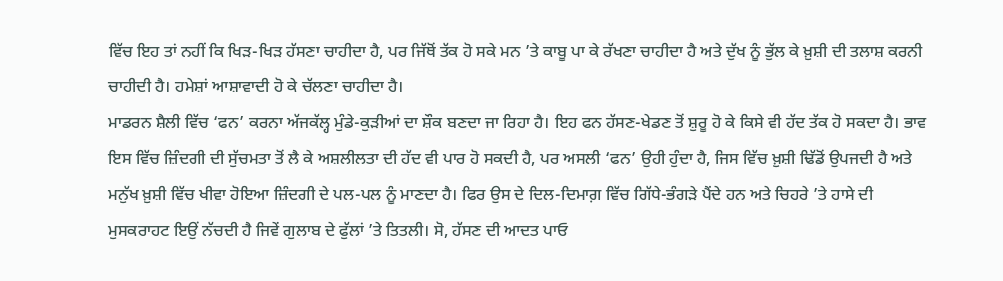ਵਿੱਚ ਇਹ ਤਾਂ ਨਹੀਂ ਕਿ ਖਿੜ-ਖਿੜ ਹੱਸਣਾ ਚਾਹੀਦਾ ਹੈ, ਪਰ ਜਿੱਥੋਂ ਤੱਕ ਹੋ ਸਕੇ ਮਨ ’ਤੇ ਕਾਬੂ ਪਾ ਕੇ ਰੱਖਣਾ ਚਾਹੀਦਾ ਹੈ ਅਤੇ ਦੁੱਖ ਨੂੰ ਭੁੱਲ ਕੇ ਖ਼ੁਸ਼ੀ ਦੀ ਤਲਾਸ਼ ਕਰਨੀ ਚਾਹੀਦੀ ਹੈ। ਹਮੇਸ਼ਾਂ ਆਸ਼ਾਵਾਦੀ ਹੋ ਕੇ ਚੱਲਣਾ ਚਾਹੀਦਾ ਹੈ।
ਮਾਡਰਨ ਸ਼ੈਲੀ ਵਿੱਚ ‘ਫਨ’ ਕਰਨਾ ਅੱਜਕੱਲ੍ਹ ਮੁੰਡੇ-ਕੁੜੀਆਂ ਦਾ ਸ਼ੌਕ ਬਣਦਾ ਜਾ ਰਿਹਾ ਹੈ। ਇਹ ਫਨ ਹੱਸਣ-ਖੇਡਣ ਤੋਂ ਸ਼ੁਰੂ ਹੋ ਕੇ ਕਿਸੇ ਵੀ ਹੱਦ ਤੱਕ ਹੋ ਸਕਦਾ ਹੈ। ਭਾਵ ਇਸ ਵਿੱਚ ਜ਼ਿੰਦਗੀ ਦੀ ਸੁੱਚਮਤਾ ਤੋਂ ਲੈ ਕੇ ਅਸ਼ਲੀਲਤਾ ਦੀ ਹੱਦ ਵੀ ਪਾਰ ਹੋ ਸਕਦੀ ਹੈ, ਪਰ ਅਸਲੀ ‘ਫਨ’ ਉਹੀ ਹੁੰਦਾ ਹੈ, ਜਿਸ ਵਿੱਚ ਖ਼ੁਸ਼ੀ ਢਿੱਡੋਂ ਉਪਜਦੀ ਹੈ ਅਤੇ ਮਨੁੱਖ ਖ਼ੁਸ਼ੀ ਵਿੱਚ ਖੀਵਾ ਹੋਇਆ ਜ਼ਿੰਦਗੀ ਦੇ ਪਲ-ਪਲ ਨੂੰ ਮਾਣਦਾ ਹੈ। ਫਿਰ ਉਸ ਦੇ ਦਿਲ-ਦਿਮਾਗ਼ ਵਿੱਚ ਗਿੱਧੇ-ਭੰਗੜੇ ਪੈਂਦੇ ਹਨ ਅਤੇ ਚਿਹਰੇ ’ਤੇ ਹਾਸੇ ਦੀ ਮੁਸਕਰਾਹਟ ਇਉਂ ਨੱਚਦੀ ਹੈ ਜਿਵੇਂ ਗੁਲਾਬ ਦੇ ਫੁੱਲਾਂ ’ਤੇ ਤਿਤਲੀ। ਸੋ, ਹੱਸਣ ਦੀ ਆਦਤ ਪਾਓ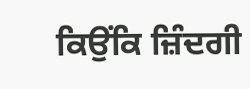ਕਿਉਂਕਿ ਜ਼ਿੰਦਗੀ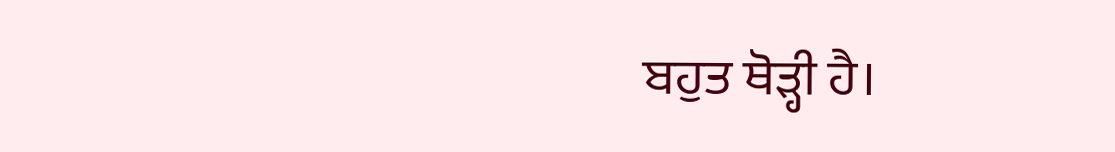ਬਹੁਤ ਥੋੜ੍ਹੀ ਹੈ।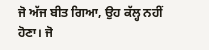ਜੋ ਅੱਜ ਬੀਤ ਗਿਆ, ਉਹ ਕੱਲ੍ਹ ਨਹੀਂ ਹੋਣਾ। ਜੋ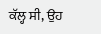ਕੱਲ੍ਹ ਸੀ, ਉਹ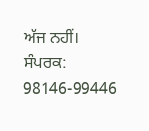ਅੱਜ ਨਹੀਂ।
ਸੰਪਰਕ: 98146-99446